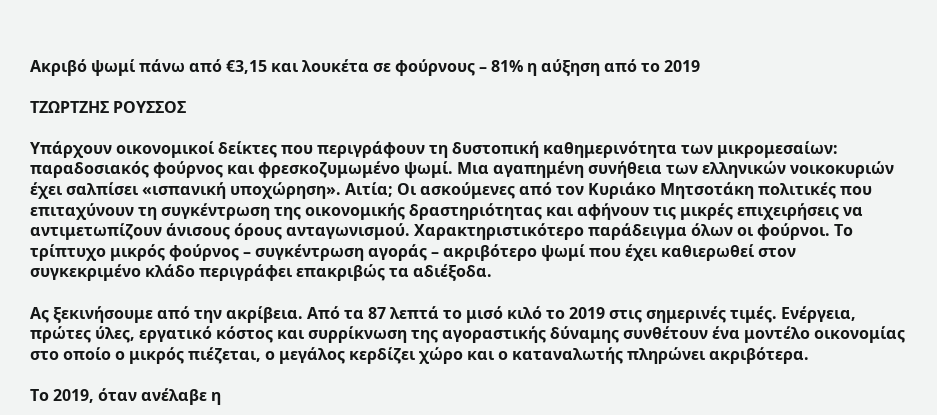Ακριβό ψωμί πάνω από €3,15 και λουκέτα σε φούρνους – 81% η αύξηση από το 2019

ΤΖΩΡΤΖΗΣ ΡΟΥΣΣΟΣ

Υπάρχουν οικονομικοί δείκτες που περιγράφουν τη δυστοπική καθημερινότητα των μικρομεσαίων: παραδοσιακός φούρνος και φρεσκοζυμωμένο ψωμί. Μια αγαπημένη συνήθεια των ελληνικών νοικοκυριών έχει σαλπίσει «ισπανική υποχώρηση». Αιτία; Οι ασκούμενες από τον Κυριάκο Μητσοτάκη πολιτικές που επιταχύνουν τη συγκέντρωση της οικονομικής δραστηριότητας και αφήνουν τις μικρές επιχειρήσεις να αντιμετωπίζουν άνισους όρους ανταγωνισμού. Χαρακτηριστικότερο παράδειγμα όλων οι φούρνοι. Το τρίπτυχο μικρός φούρνος – συγκέντρωση αγοράς – ακριβότερο ψωμί που έχει καθιερωθεί στον συγκεκριμένο κλάδο περιγράφει επακριβώς τα αδιέξοδα.

Ας ξεκινήσουμε από την ακρίβεια. Από τα 87 λεπτά το μισό κιλό το 2019 στις σημερινές τιμές. Ενέργεια, πρώτες ύλες, εργατικό κόστος και συρρίκνωση της αγοραστικής δύναμης συνθέτουν ένα μοντέλο οικονομίας στο οποίο ο μικρός πιέζεται, ο μεγάλος κερδίζει χώρο και ο καταναλωτής πληρώνει ακριβότερα.

Το 2019, όταν ανέλαβε η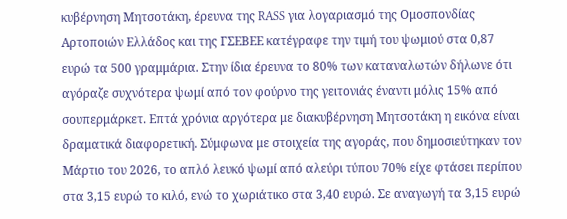κυβέρνηση Μητσοτάκη, έρευνα της RASS για λογαριασμό της Ομοσπονδίας Αρτοποιών Ελλάδος και της ΓΣΕΒΕΕ κατέγραφε την τιμή του ψωμιού στα 0,87 ευρώ τα 500 γραμμάρια. Στην ίδια έρευνα το 80% των καταναλωτών δήλωνε ότι αγόραζε συχνότερα ψωμί από τον φούρνο της γειτονιάς έναντι μόλις 15% από σουπερμάρκετ. Επτά χρόνια αργότερα με διακυβέρνηση Μητσοτάκη η εικόνα είναι δραματικά διαφορετική. Σύμφωνα με στοιχεία της αγοράς, που δημοσιεύτηκαν τον Μάρτιο του 2026, το απλό λευκό ψωμί από αλεύρι τύπου 70% είχε φτάσει περίπου στα 3,15 ευρώ το κιλό, ενώ το χωριάτικο στα 3,40 ευρώ. Σε αναγωγή τα 3,15 ευρώ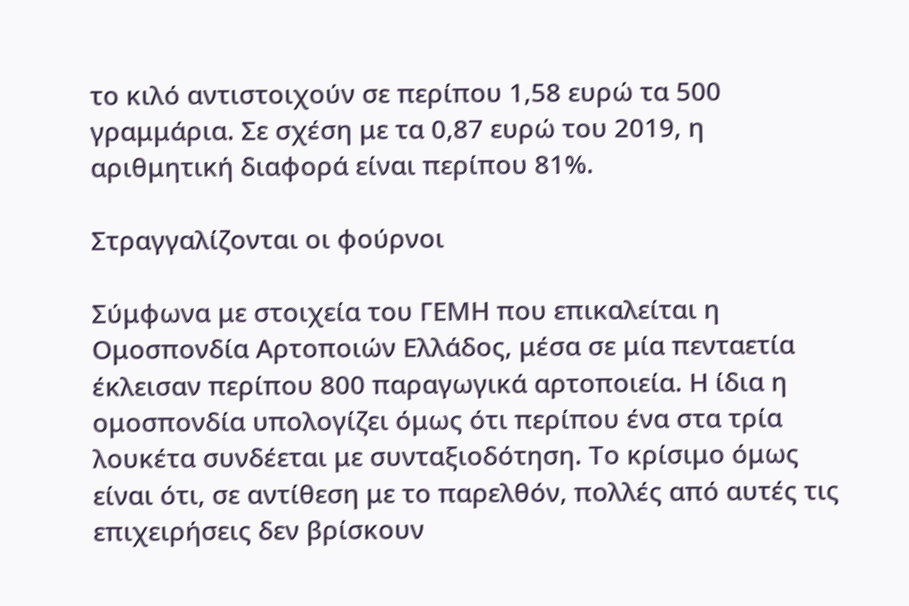το κιλό αντιστοιχούν σε περίπου 1,58 ευρώ τα 500 γραμμάρια. Σε σχέση με τα 0,87 ευρώ του 2019, η αριθμητική διαφορά είναι περίπου 81%.

Στραγγαλίζονται οι φούρνοι

Σύμφωνα με στοιχεία του ΓΕΜΗ που επικαλείται η Ομοσπονδία Αρτοποιών Ελλάδος, μέσα σε μία πενταετία έκλεισαν περίπου 800 παραγωγικά αρτοποιεία. Η ίδια η ομοσπονδία υπολογίζει όμως ότι περίπου ένα στα τρία λουκέτα συνδέεται με συνταξιοδότηση. Το κρίσιμο όμως είναι ότι, σε αντίθεση με το παρελθόν, πολλές από αυτές τις επιχειρήσεις δεν βρίσκουν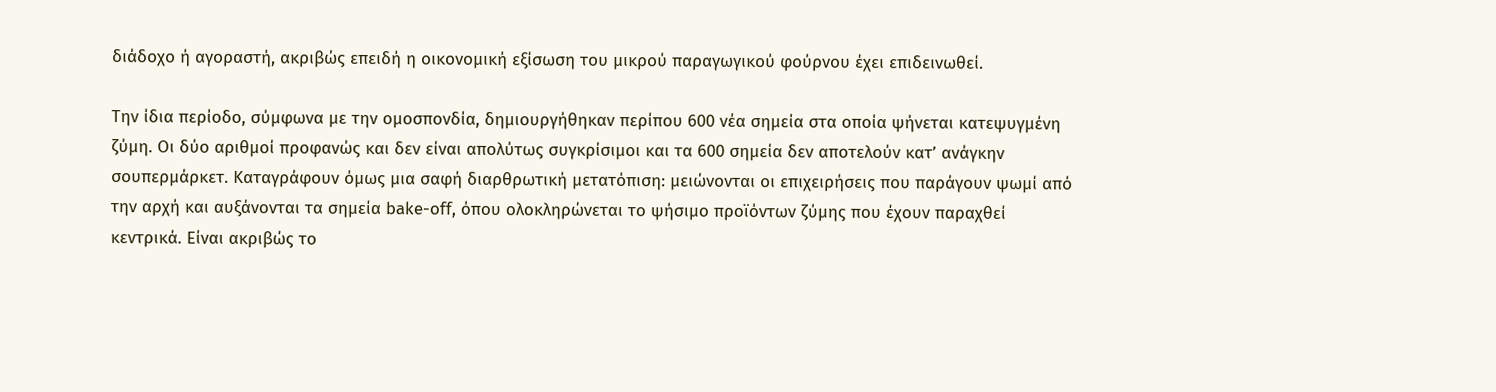διάδοχο ή αγοραστή, ακριβώς επειδή η οικονομική εξίσωση του μικρού παραγωγικού φούρνου έχει επιδεινωθεί.

Την ίδια περίοδο, σύμφωνα με την ομοσπονδία, δημιουργήθηκαν περίπου 600 νέα σημεία στα οποία ψήνεται κατεψυγμένη ζύμη. Οι δύο αριθμοί προφανώς και δεν είναι απολύτως συγκρίσιμοι και τα 600 σημεία δεν αποτελούν κατ’ ανάγκην σουπερμάρκετ. Καταγράφουν όμως μια σαφή διαρθρωτική μετατόπιση: μειώνονται οι επιχειρήσεις που παράγουν ψωμί από την αρχή και αυξάνονται τα σημεία bake-off, όπου ολοκληρώνεται το ψήσιμο προϊόντων ζύμης που έχουν παραχθεί κεντρικά. Είναι ακριβώς το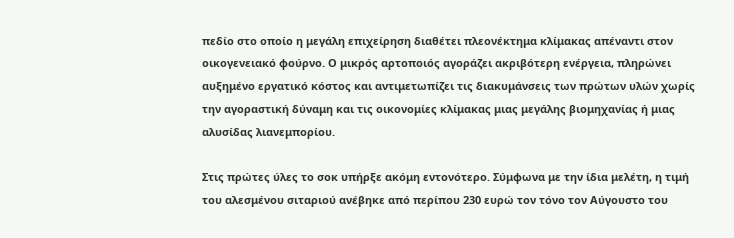πεδίο στο οποίο η μεγάλη επιχείρηση διαθέτει πλεονέκτημα κλίμακας απέναντι στον οικογενειακό φούρνο. Ο μικρός αρτοποιός αγοράζει ακριβότερη ενέργεια, πληρώνει αυξημένο εργατικό κόστος και αντιμετωπίζει τις διακυμάνσεις των πρώτων υλών χωρίς την αγοραστική δύναμη και τις οικονομίες κλίμακας μιας μεγάλης βιομηχανίας ή μιας αλυσίδας λιανεμπορίου.

Στις πρώτες ύλες το σοκ υπήρξε ακόμη εντονότερο. Σύμφωνα με την ίδια μελέτη, η τιμή του αλεσμένου σιταριού ανέβηκε από περίπου 230 ευρώ τον τόνο τον Αύγουστο του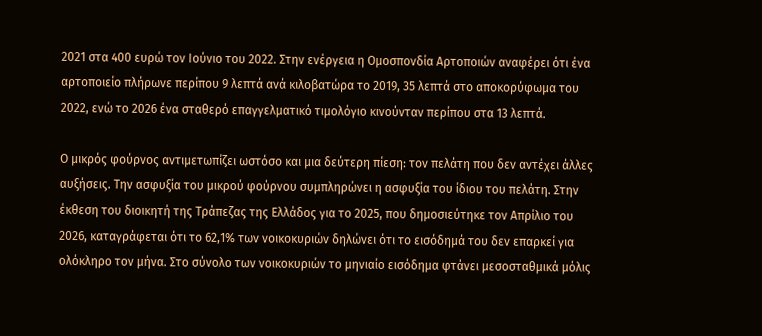2021 στα 400 ευρώ τον Ιούνιο του 2022. Στην ενέργεια η Ομοσπονδία Αρτοποιών αναφέρει ότι ένα αρτοποιείο πλήρωνε περίπου 9 λεπτά ανά κιλοβατώρα το 2019, 35 λεπτά στο αποκορύφωμα του 2022, ενώ το 2026 ένα σταθερό επαγγελματικό τιμολόγιο κινούνταν περίπου στα 13 λεπτά.

Ο μικρός φούρνος αντιμετωπίζει ωστόσο και μια δεύτερη πίεση: τον πελάτη που δεν αντέχει άλλες αυξήσεις. Την ασφυξία του μικρού φούρνου συμπληρώνει η ασφυξία του ίδιου του πελάτη. Στην έκθεση του διοικητή της Τράπεζας της Ελλάδος για το 2025, που δημοσιεύτηκε τον Απρίλιο του 2026, καταγράφεται ότι το 62,1% των νοικοκυριών δηλώνει ότι το εισόδημά του δεν επαρκεί για ολόκληρο τον μήνα. Στο σύνολο των νοικοκυριών το μηνιαίο εισόδημα φτάνει μεσοσταθμικά μόλις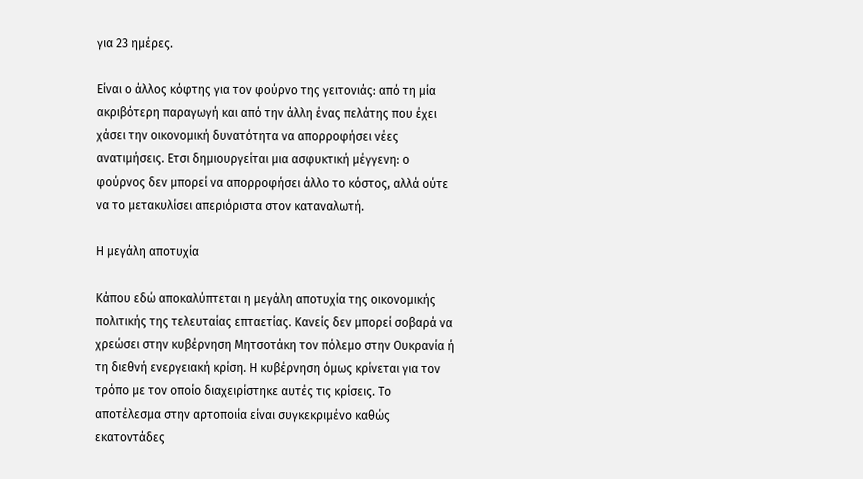για 23 ημέρες.

Είναι ο άλλος κόφτης για τον φούρνο της γειτονιάς: από τη μία ακριβότερη παραγωγή και από την άλλη ένας πελάτης που έχει χάσει την οικονομική δυνατότητα να απορροφήσει νέες ανατιμήσεις. Ετσι δημιουργείται μια ασφυκτική μέγγενη: ο φούρνος δεν μπορεί να απορροφήσει άλλο το κόστος, αλλά ούτε να το μετακυλίσει απεριόριστα στον καταναλωτή.

Η μεγάλη αποτυχία

Κάπου εδώ αποκαλύπτεται η μεγάλη αποτυχία της οικονομικής πολιτικής της τελευταίας επταετίας. Κανείς δεν μπορεί σοβαρά να χρεώσει στην κυβέρνηση Μητσοτάκη τον πόλεμο στην Ουκρανία ή τη διεθνή ενεργειακή κρίση. Η κυβέρνηση όμως κρίνεται για τον τρόπο με τον οποίο διαχειρίστηκε αυτές τις κρίσεις. Το αποτέλεσμα στην αρτοποιία είναι συγκεκριμένο καθώς εκατοντάδες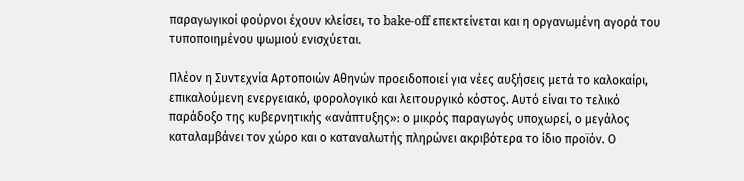παραγωγικοί φούρνοι έχουν κλείσει, το bake-off επεκτείνεται και η οργανωμένη αγορά του τυποποιημένου ψωμιού ενισχύεται.

Πλέον η Συντεχνία Αρτοποιών Αθηνών προειδοποιεί για νέες αυξήσεις μετά το καλοκαίρι, επικαλούμενη ενεργειακό, φορολογικό και λειτουργικό κόστος. Αυτό είναι το τελικό παράδοξο της κυβερνητικής «ανάπτυξης»: ο μικρός παραγωγός υποχωρεί, ο μεγάλος καταλαμβάνει τον χώρο και ο καταναλωτής πληρώνει ακριβότερα το ίδιο προϊόν. Ο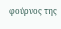φούρνος της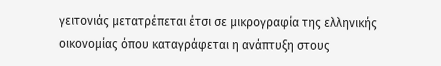γειτονιάς μετατρέπεται έτσι σε μικρογραφία της ελληνικής οικονομίας όπου καταγράφεται η ανάπτυξη στους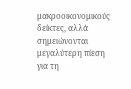μακροοικονομικούς δείκτες, αλλά σημειώνονται μεγαλύτερη πίεση για τη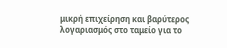μικρή επιχείρηση και βαρύτερος λογαριασμός στο ταμείο για το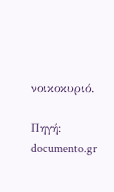νοικοκυριό.

Πηγή: documento.gr